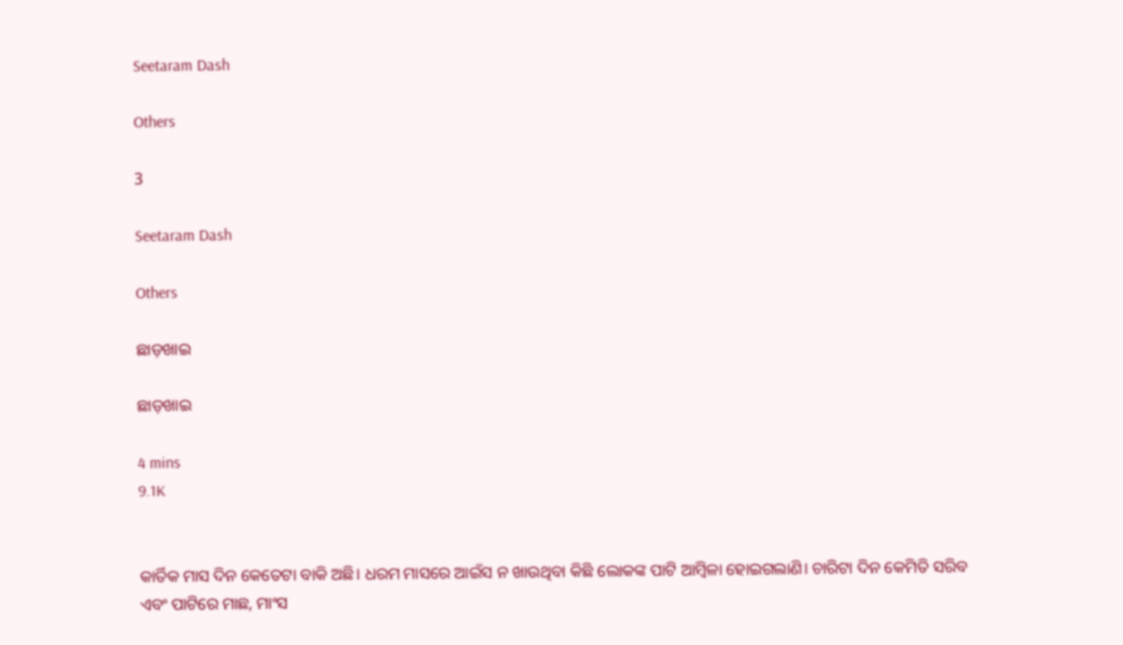Seetaram Dash

Others

3

Seetaram Dash

Others

ଛାଡ଼ଖାଇ

ଛାଡ଼ଖାଇ

4 mins
9.1K


କାର୍ତିକ ମାସ ଦିନ କେତେଟା ବାକି ଅଛି। ଧରମ ମାସରେ ଆଇଁସ ନ ଖାଉଥିବା କିଛି ଲୋକଙ୍କ ପାଟି ଆମ୍ବିଳା ହୋଇଗଲାଣି। ଚାରିଟା ଦିନ କେମିତି ସରିବ ଏବଂ ପାଟିରେ ମାଛ, ମାଂସ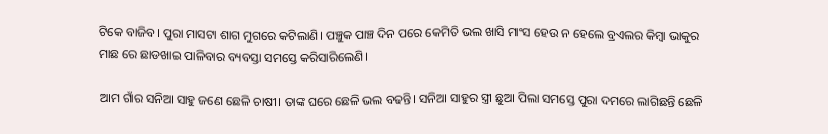ଟିକେ ବାଜିବ। ପୁରା ମାସଟା ଶାଗ ମୁଗରେ କଟିଲାଣି। ପଞ୍ଚୁକ ପାଞ୍ଚ ଦିନ ପରେ କେମିତି ଭଲ ଖାସି ମାଂସ ହେଉ ନ ହେଲେ ବ୍ରଏଲର କିମ୍ବା ଭାକୁର ମାଛ ରେ ଛାଡଖାଇ ପାଳିବାର ବ୍ୟବସ୍ତା ସମସ୍ତେ କରିସାରିଲେଣି।

ଆମ ଗାଁର ସନିଆ ସାହୁ ଜଣେ ଛେଳି ଚାଷୀ। ତାଙ୍କ ଘରେ ଛେଳି ଭଲ ବଢନ୍ତି। ସନିଆ ସାହୁର ସ୍ତ୍ରୀ ଛୁଆ ପିଲା ସମସ୍ତେ ପୁରା ଦମରେ ଲାଗିଛନ୍ତି ଛେଳି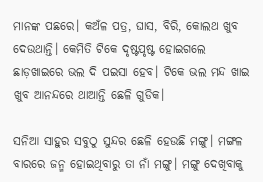ମାନଙ୍କ ପଛରେ। କଅଁଳ ପତ୍ର, ଘାସ, ବିରି, କୋଲଥ ଖୁବ ଦେଉଥାନ୍ତି। କେମିତି ଟିକେ ଦୃଷ୍ଟପୃଷ୍ଟ ହୋଇଗଲେ ଛାଡ଼ଖାଇରେ ଭଲ ଦି ପଇସା ହେବ। ଟିକେ ଭଲ ମନ୍ଦ ଖାଇ ଖୁବ ଆନନ୍ଦରେ ଥାଆନ୍ତି ଛେଳି ଗୁଡିକ।

ସନିଆ ସାହୁର ସବୁଠୁ ସୁନ୍ଦର ଛେଳି ହେଉଛି ମଙ୍ଗୁ। ମଙ୍ଗଳ ବାରରେ ଜନ୍ମ ହୋଇଥିବାରୁ ତା ନାଁ ମଙ୍ଗୁ। ମଙ୍ଗୁ ଦେଖିବାକୁ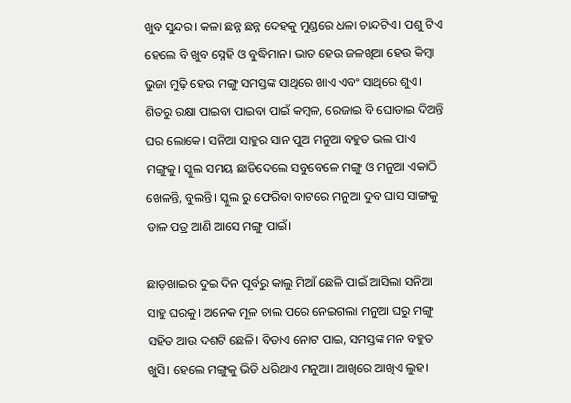ଖୁବ ସୁନ୍ଦର। କଳା ଛନ୍ନ ଛନ୍ନ ଦେହକୁ ମୁଣ୍ଡରେ ଧଳା ଚାନ୍ଦଟିଏ। ପଶୁ ଟିଏ ହେଲେ ବି ଖୁବ ସ୍ନେହି ଓ ବୁଦ୍ଧିମାନ। ଭାତ ହେଉ ଜଳଖିଆ ହେଉ କିମ୍ବା ଭୁଜା ମୁଢ଼ି ହେଉ ମଙ୍ଗୁ ସମସ୍ତଙ୍କ ସାଥିରେ ଖାଏ ଏବଂ ସାଥିରେ ଶୁଏ। ଶିତରୁ ରକ୍ଷା ପାଇବା ପାଇବା ପାଇଁ କମ୍ବଳ, ରେଜାଇ ବି ଘୋଡାଇ ଦିଅନ୍ତି ଘର ଲୋକେ। ସନିଆ ସାହୁର ସାନ ପୁଅ ମନୁଆ ବହୁତ ଭଲ ପାଏ ମଙ୍ଗୁକୁ। ସ୍କୁଲ ସମୟ ଛାଡିଦେଲେ ସବୁବେଳେ ମଙ୍ଗୁ ଓ ମନୁଆ ଏକାଠି ଖେଳନ୍ତି, ବୁଲନ୍ତି। ସ୍କୁଲ ରୁ ଫେରିବା ବାଟରେ ମନୁଆ ଦୁବ ଘାସ ସାଙ୍ଗକୁ ଡାଳ ପତ୍ର ଆଣି ଆସେ ମଙ୍ଗୁ ପାଇଁ।

ଛାଡ଼ଖାଇର ଦୁଇ ଦିନ ପୂର୍ବରୁ କାଲୁ ମିଆଁ ଛେଳି ପାଇଁ ଆସିଲା ସନିଆ ସାହୁ ଘରକୁ। ଅନେକ ମୂଳ ଚାଲ ପରେ ନେଇଗଲା ମନୁଆ ଘରୁ ମଙ୍ଗୁ ସହିତ ଆଉ ଦଶଟି ଛେଳି। ବିଡାଏ ନୋଟ ପାଇ, ସମସ୍ତଙ୍କ ମନ ବହୁତ ଖୁସି। ହେଲେ ମଙ୍ଗୁକୁ ଭିଡି ଧରିଥାଏ ମନୁଆ। ଆଖିରେ ଆଖିଏ ଲୁହ।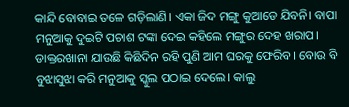କାନ୍ଦି ବୋବାଇ ତଳେ ଗଡ଼ିଲାଣି। ଏକା ଜିଦ ମଙ୍ଗୁ କୁଆଡେ ଯିବନି। ବାପା ମନୁଆକୁ ଦୁଇଟି ପଚାଶ ଟଙ୍କା ଦେଇ କହିଲେ ମଙ୍ଗୁର ଦେହ ଖରାପ। ଡାକ୍ତରଖାନା ଯାଉଛି କିଛିଦିନ ରହି ପୁଣି ଆମ ଘରକୁ ଫେରିବ। ବୋଉ ବି ବୁଝାସୁଝା କରି ମନୁଆକୁ ସ୍କୁଲ ପଠାଇ ଦେଲେ। କାଲୁ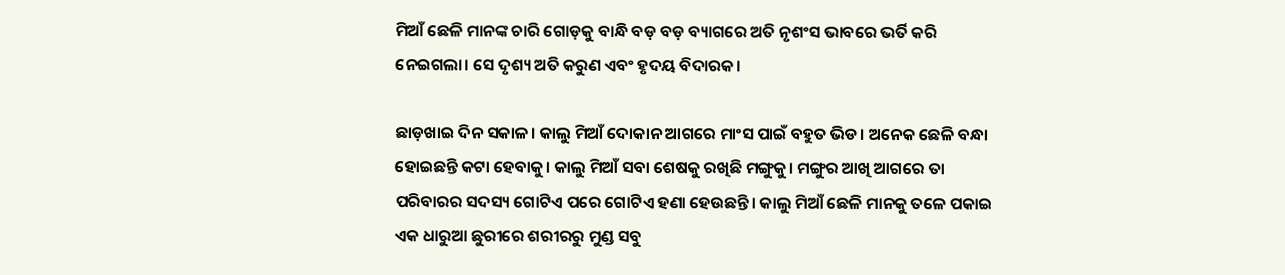ମିଆଁ ଛେଳି ମାନଙ୍କ ଚାରି ଗୋଡ଼କୁ ବାନ୍ଧି ବଡ଼ ବଡ଼ ବ୍ୟାଗରେ ଅତି ନୃଶଂସ ଭାବରେ ଭର୍ତି କରି ନେଇଗଲା। ସେ ଦୃଶ୍ୟ ଅତି କରୁଣ ଏବଂ ହୃଦୟ ବିଦାରକ।

ଛାଡ଼ଖାଇ ଦିନ ସକାଳ। କାଲୁ ମିଆଁ ଦୋକାନ ଆଗରେ ମାଂସ ପାଇଁ ବହୁତ ଭିଡ। ଅନେକ ଛେଳି ବନ୍ଧା ହୋଇଛନ୍ତି କଟା ହେବାକୁ। କାଲୁ ମିଆଁ ସବା ଶେଷକୁ ରଖିଛି ମଙ୍ଗୁକୁ। ମଙ୍ଗୁର ଆଖି ଆଗରେ ତା ପରିବାରର ସଦସ୍ୟ ଗୋଟିଏ ପରେ ଗୋଟିଏ ହଣା ହେଉଛନ୍ତି। କାଲୁ ମିଆଁ ଛେଳି ମାନକୁ ତଳେ ପକାଇ ଏକ ଧାରୁଆ ଛୁରୀରେ ଶରୀରରୁ ମୁଣ୍ଡ ସବୁ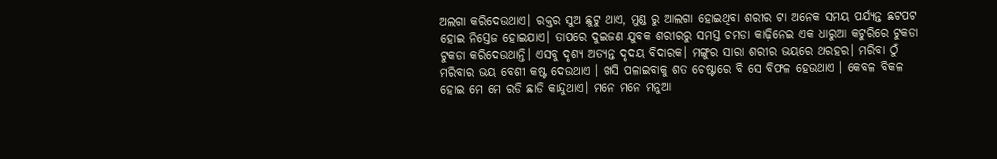ଅଲଗା କରିଦେଉଥାଏ। ରକ୍ତର ସୁଅ ଛୁଟୁ ଥାଏ, ମୁଣ୍ଡ ରୁ ଆଲଗା ହୋଇଥିବା ଶରୀର ଟା ଅନେକ ସମୟ ପର୍ଯ୍ୟନ୍ତ ଛଟପଟ ହୋଇ ନିସ୍ତେଜ ହୋଇଯାଏ। ତାପରେ ଦୁଇଜଣ ଯୁବକ ଶରୀରରୁ ସମସ୍ତ ଚମଡା କାଢ଼ିନେଇ ଏକ ଧାରୁଆ କଟୁରିରେ ଟୁକଡା ଟୁକଡା କରିଦେଉଥାନ୍ତି। ଏସବୁ ଦୃଶ୍ୟ ଅତ୍ୟନ୍ତ ଦୃଦୟ ବିଦାରକ। ମଙ୍ଗୁର ସାରା ଶରୀର ଭୟରେ ଥରହର। ମରିବା ଠୁଁ ମରିବାର ଭୟ ବେଶୀ କଷ୍ଟ ଦେଉଥାଏ । ଖସି ପଳାଇବାକୁ ଶତ ଚେଷ୍ଟାରେ ବି ସେ ବିଫଳ ହେଉଥାଏ । କେବଳ ବିକଳ ହୋଇ ମେ ମେ ରଡି ଛାଡି କାନ୍ଦୁଥାଏ। ମନେ ମନେ ମନୁଆ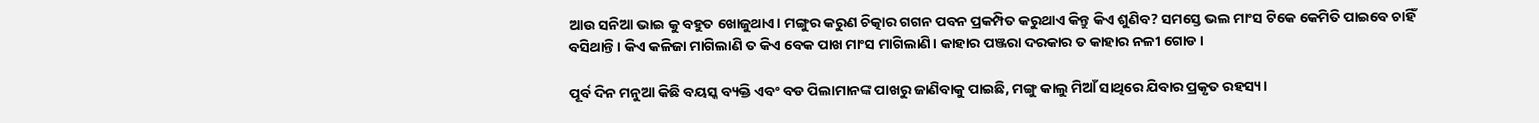ଆଉ ସନିଆ ଭାଇ କୁ ବହୁତ ଖୋଜୁଥାଏ। ମଙ୍ଗୁର କରୁଣ ଚିତ୍କାର ଗଗନ ପବନ ପ୍ରକମ୍ପିତ କରୁଥାଏ କିନ୍ତୁ କିଏ ଶୁଣିବ? ସମସ୍ତେ ଭଲ ମାଂସ ଟିକେ କେମିତି ପାଇବେ ଚାହିଁ ବସିଥାନ୍ତି। କିଏ କଳିଜା ମାଗିଲାଣି ତ କିଏ ବେକ ପାଖ ମାଂସ ମାଗିଲାଣି। କାହାର ପଞ୍ଜରା ଦରକାର ତ କାହାର ନଳୀ ଗୋଡ।

ପୂର୍ବ ଦିନ ମନୁଆ କିଛି ବୟସ୍କ ବ୍ୟକ୍ତି ଏବଂ ବଡ ପିଲାମାନଙ୍କ ପାଖରୁ ଜାଣିବାକୁ ପାଇଛି, ମଙ୍ଗୁ କାଲୁ ମିଆଁ ସାଥିରେ ଯିବାର ପ୍ରକୃତ ରହସ୍ୟ।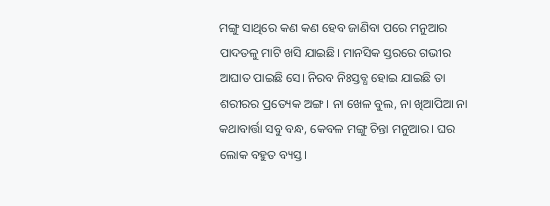ମଙ୍ଗୁ ସାଥିରେ କଣ କଣ ହେବ ଜାଣିବା ପରେ ମନୁଆର ପାଦତଳୁ ମାଟି ଖସି ଯାଇଛି। ମାନସିକ ସ୍ତରରେ ଗଭୀର ଆଘାତ ପାଇଛି ସେ। ନିରବ ନିଃସ୍ତବ୍ଧ ହୋଇ ଯାଇଛି ତା ଶରୀରର ପ୍ରତ୍ୟେକ ଅଙ୍ଗ। ନା ଖେଳ ବୁଲ, ନା ଖିଆପିଆ ନା କଥାବାର୍ତ୍ତା ସବୁ ବନ୍ଧ, କେବଳ ମଙ୍ଗୁ ଚିନ୍ତା ମନୁଆର। ଘର ଲୋକ ବହୁତ ବ୍ୟସ୍ତ।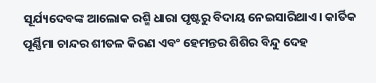ସୂର୍ଯ୍ୟଦେବଙ୍କ ଆଲୋକ ରଶ୍ମି ଧାରା ପୃଷ୍ଟରୁ ବିଦାୟ ନେଇସାରିଥାଏ। କାର୍ତିକ ପୂର୍ଣ୍ଣିମା ଚାନ୍ଦର ଶୀତଳ କିରଣ ଏବଂ ହେମନ୍ତର ଶିଶିର ବିନ୍ଦୁ ଦେହ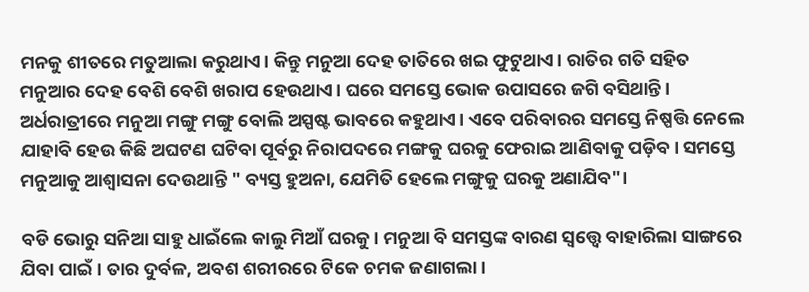ମନକୁ ଶୀତରେ ମତୁଆଲା କରୁଥାଏ। କିନ୍ତୁ ମନୁଆ ଦେହ ତାତିରେ ଖଇ ଫୁଟୁଥାଏ। ରାତିର ଗତି ସହିତ ମନୁଆର ଦେହ ବେଶି ବେଶି ଖରାପ ହେଉଥାଏ। ଘରେ ସମସ୍ତେ ଭୋକ ଉପାସରେ ଜଗି ବସିଥାନ୍ତି। ଅର୍ଧରାତ୍ରୀରେ ମନୁଆ ମଙ୍ଗୁ ମଙ୍ଗୁ ବୋଲି ଅସ୍ପଷ୍ଟ ଭାବରେ କହୁଥାଏ। ଏବେ ପରିବାରର ସମସ୍ତେ ନିଷ୍ପତ୍ତି ନେଲେ ଯାହାବି ହେଉ କିଛି ଅଘଟଣ ଘଟିବା ପୂର୍ବରୁ ନିରାପଦରେ ମଙ୍ଗକୁ ଘରକୁ ଫେରାଇ ଆଣିବାକୁ ପଡ଼ିବ। ସମସ୍ତେ ମନୁଆକୁ ଆଶ୍ୱାସନା ଦେଉଥାନ୍ତି " ବ୍ୟସ୍ତ ହୁଅନା, ଯେମିତି ହେଲେ ମଙ୍ଗୁକୁ ଘରକୁ ଅଣାଯିବ"।

ବଡି ଭୋରୁ ସନିଆ ସାହୁ ଧାଇଁଲେ କାଲୁ ମିଆଁ ଘରକୁ। ମନୁଆ ବି ସମସ୍ତଙ୍କ ବାରଣ ସ୍ୱତ୍ତ୍ୱେ ବାହାରିଲା ସାଙ୍ଗରେ ଯିବା ପାଇଁ। ତାର ଦୁର୍ବଳ, ଅବଶ ଶରୀରରେ ଟିକେ ଚମକ ଜଣାଗଲା।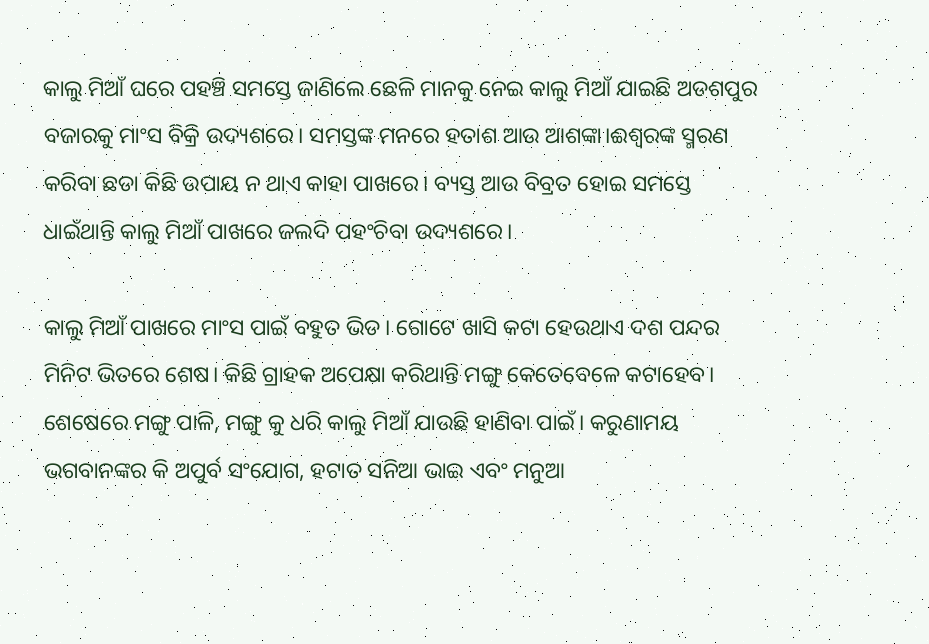କାଲୁ ମିଆଁ ଘରେ ପହଞ୍ଚି ସମସ୍ତେ ଜାଣିଲେ ଛେଳି ମାନକୁ ନେଇ କାଲୁ ମିଆଁ ଯାଇଛି ଅଡଶପୁର ବଜାରକୁ ମାଂସ ବିକ୍ରି ଉଦ୍ୟଶରେ। ସମସ୍ତଙ୍କ ମନରେ ହତାଶ ଆଉ ଆଶଙ୍କା।ଈଶ୍ୱରଙ୍କ ସ୍ମରଣ କରିବା ଛଡା କିଛି ଉପାୟ ନ ଥାଏ କାହା ପାଖରେ। ବ୍ୟସ୍ତ ଆଉ ବିବ୍ରତ ହୋଇ ସମସ୍ତେ ଧାଇଁଥାନ୍ତି କାଲୁ ମିଆଁ ପାଖରେ ଜଲଦି ପହଂଚିବା ଉଦ୍ୟଶରେ।

କାଲୁ ମିଆଁ ପାଖରେ ମାଂସ ପାଇଁ ବହୁତ ଭିଡ। ଗୋଟେ ଖାସି କଟା ହେଉଥାଏ ଦଶ ପନ୍ଦର ମିନିଟ ଭିତରେ ଶେଷ। କିଛି ଗ୍ରାହକ ଅପେକ୍ଷା କରିଥାନ୍ତି ମଙ୍ଗୁ କେତେବେଳେ କଟାହେବ। ଶେଷେରେ ମଙ୍ଗୁ ପାଳି, ମଙ୍ଗୁ କୁ ଧରି କାଲୁ ମିଆଁ ଯାଉଛି ହାଣିବା ପାଇଁ। କରୁଣାମୟ ଭଗବାନଙ୍କର କି ଅପୁର୍ବ ସଂଯୋଗ, ହଟାତ ସନିଆ ଭାଇ ଏବଂ ମନୁଆ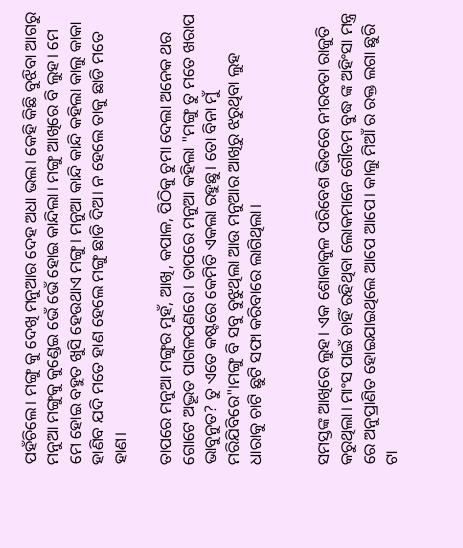ପହଁଚିଲେ। ମଙ୍ଗୁ କୁ ଦେଖି ମନୁଆର ଦେହ ଅଧା ଭଲ। କେହି କିଛି ବୁଝିବା ଆଗରୁ ମନୁଆ ମଙ୍ଗୁକୁ କୁଣ୍ଡେଇ ଭେଁ ଭେଁ ହୋଇ କାନ୍ଦିଲା। ମଙ୍ଗୁ ଆଖିରେ ବି ଲୁହ। ମେ ମେ ହୋଇ ବହୁତ ଖୁସି ହେଉଥାଏ ମଙ୍ଗୁ। ମନୁଆ କାନ୍ଦି କାନ୍ଦି କହିଲା କାଲୁ କାକା ହାଣିବ ଯଦି ମତେ ହାଣ ହେଲେ ମଙ୍ଗୁ ଛାଡି ଦିଅ। ନ ହେଲେ ତାକୁ ଛାଡି ମତେ ହାଣ।

ତାପରେ ମନୁଆ ମଙ୍ଗୁର ମୁହଁ, ଆଖି, କପାଳ, ପିଠିକୁ ଚୁମା ଦେଲା ଅନେକ ଥର ଗୋଟେ ଅଦ୍ଭୂତ ପାଗଳପଣରେ। ତାପରେ ମନୁଆ କହିଲା "ମଙ୍ଗୁ ତୁ ମତେ ଖରାପ ଭାବୁନୁତ? ତୁ ଏତେ କଷ୍ଟରେ କେମିତି ଏକଲା ରହୁଛୁ। ତୋ ବିନା ମୁଁ ମରିଯିବିରେ"।ମଙ୍ଗୁ ବି ସବୁ ବୁଝୁଥିଲା ଆଉ ମନୁଆର ଆଖିରୁ ଝରୁଥିବା ଲୁହ ଧାରାକୁ ଚାଟି ଛୁଟି ସଫା କରିବାରେ ଲାଗିଥିଲା।


ସମସ୍ତଙ୍କ ଆଖିରେ ଲୁହ। ଏକ ଶୋକାକୁଳ ପରିବେଶ ଭିତରେ ନୀରବତା ରାଜୁତି କରୁଥିଲା। ମାଂସ ପାଇଁ ଚାହିଁ ରହିଥିବା ଲୋକମାନେ ଗୌତମ ବୁଦ୍ଧ ଙ୍କ ଅହିଂସା ମନ୍ତ୍ର ରେ ଅନୁପ୍ରାଣିତ ହୋଇଯାଇଥିଲେ ଆପେ ଆପେ। କାଲୁ ମିଆଁ ର ରକ୍ତ ଲଗା ଛୁରି ଟା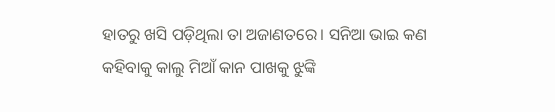ହାତରୁ ଖସି ପଡ଼ିଥିଲା ତା ଅଜାଣତରେ। ସନିଆ ଭାଇ କଣ କହିବାକୁ କାଲୁ ମିଆଁ କାନ ପାଖକୁ ଝୁଙ୍କି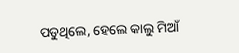ପଡୁଥିଲେ, ହେଲେ କାଲୁ ମିଆଁ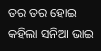ତର ତର ହୋଇ କହିଲା ସନିଆ ଭାଇ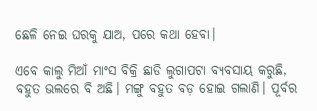ଛେଳି ନେଇ ଘରକୁ ଯାଅ, ପରେ କଥା ହେବା।

ଏବେ କାଲୁ ମିଆଁ ମାଂସ ବିକ୍ରି ଛାଡି ଲୁଗାପଟା ବ୍ୟବସାୟ କରୁଛି, ବହୁତ ଭଲରେ ବି ଅଛି। ମଙ୍ଗୁ ବହୁତ ବଡ଼ ହୋଇ ଗଲାଣି। ପୂର୍ବର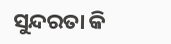ସୁନ୍ଦରତା କି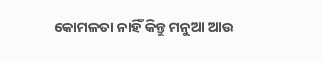କୋମଳତା ନାହିଁ କିନ୍ତୁ ମନୁଆ ଆଉ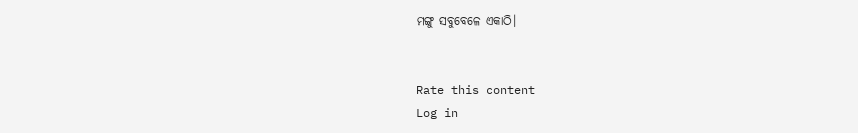ମଙ୍ଗୁ ସବୁବେଳେ ଏକାଠି।


Rate this content
Log in